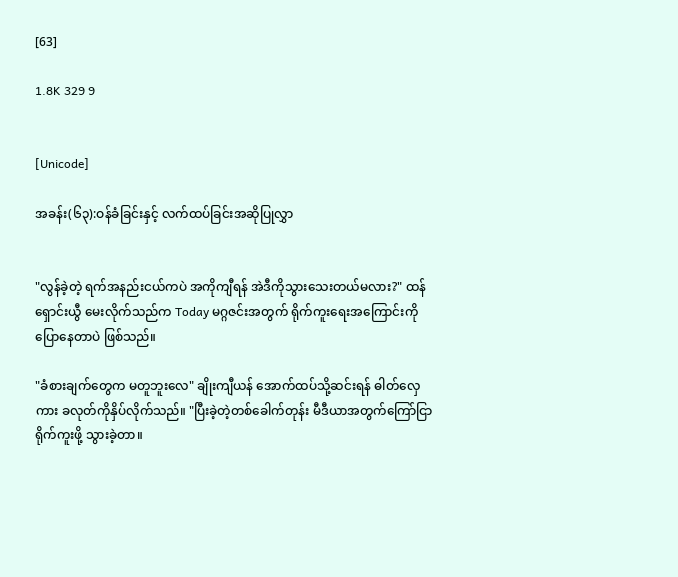[63]

1.8K 329 9


[Unicode]

အခန်း(၆၃):ဝန်ခံခြင်းနှင့် လက်ထပ်ခြင်းအဆိုပြုလွှာ


"လွန်ခဲ့တဲ့ ရက်အနည်းငယ်ကပဲ အကိုကျီရန် အဲဒီကိုသွားသေးတယ်မလား?" ထန်ရှောင်းယွီ မေးလိုက်သည်က Today မဂ္ဂဇင်းအတွက် ရိုက်ကူးရေးအကြောင်းကို ပြောနေတာပဲ ဖြစ်သည်။

"ခံစားချက်တွေက မတူဘူးလေ" ချိုးကျီယန် အောက်ထပ်သို့ဆင်းရန် ဓါတ်လှေကား ခလုတ်ကိုနှိပ်လိုက်သည်။ "ပြီးခဲ့တဲ့တစ်ခေါက်တုန်း မီဒီယာအတွက်ကြော်ငြာရိုက်ကူးဖို့ သွားခဲ့တာ။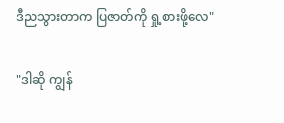ဒီညသွားတာက ပြဇာတ်ကို ရှု့စားဖို့လေ"

"ဒါဆို ကျွန်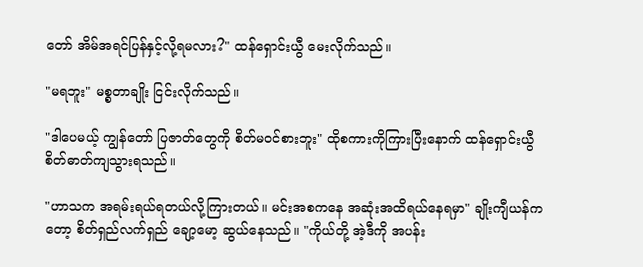တော် အိမ်အရင်ပြန်နှင့်လို့ရမလား?" ထန်ရှောင်းယွီ မေးလိုက်သည်။

"မရဘူး" မစ္စတာချိုး ငြင်းလိုက်သည်။

"ဒါပေမယ့် ကျွန်တော် ပြဇာတ်တွေကို စိတ်မ၀င်စားဘူး" ထိုစကားကိုကြားပြီးနောက် ထန်ရှောင်းယွီ စိတ်ဓာတ်ကျသွားရသည်။

"ဟာသက အရမ်းရယ်ရတယ်လို့ကြားတယ်။ မင်းအစကနေ အဆုံးအထိရယ်နေရမှာ" ချိုးကျီယန်ကတော့ စိတ်ရှည်လက်ရှည် ချော့မော့ ဆွယ်နေသည်။ "ကိုယ်တို့ အဲ့ဒီကို အပန်း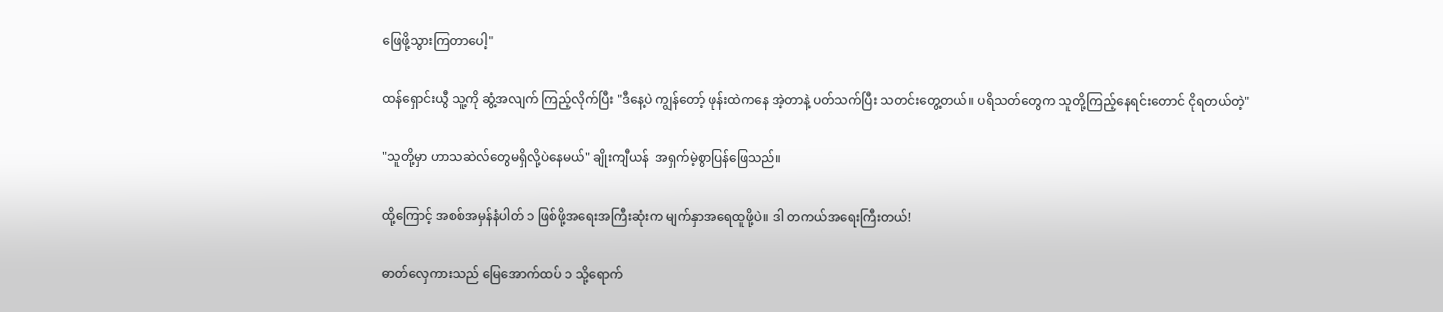ဖြေဖို့သွားကြတာပေါ့"

ထန်ရှောင်းယွီ သူ့ကို ဆွံ့အလျက် ကြည့်လိုက်ပြီး "ဒီနေ့ပဲ ကျွန်တော့် ဖုန်းထဲကနေ အဲ့တာနဲ့ ပတ်သက်ပြီး သတင်းတွေ့တယ်။ ပရိသတ်တွေက သူတို့ကြည့်နေရင်းတောင် ငိုရတယ်တဲ့"

"သူတို့မှာ ဟာသဆဲလ်တွေမရှိလို့ပဲနေမယ်" ချိုးကျီယန်  အရှက်မဲ့စွာပြန်ဖြေသည်။

ထို့ကြောင့် အစစ်အမှန်နံပါတ် ၁ ဖြစ်ဖို့အရေးအကြီးဆုံးက မျက်နှာအရေထူဖို့ပဲ။ ဒါ တကယ်အရေးကြီးတယ်!

ဓာတ်လှေကားသည် မြေအောက်ထပ် ၁ သို့ရောက်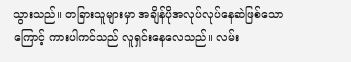သွားသည်။ တခြားသူများမှာ အချိန်ပိုအလုပ်လုပ်နေဆဲဖြစ်သောကြောင့် ကားပါကင်သည် လူရှင်းနေလေသည်။ လမ်း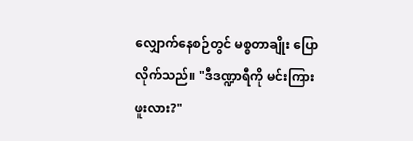လျှောက်နေစဉ်တွင် မစ္စတာချိုး ပြောလိုက်သည်။ "ဒီဒဏ္ဍာရီကို မင်းကြားဖူးလား?"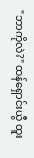"ဘာကိုလဲ?" ထန်ရှောင်းယွီ ထူး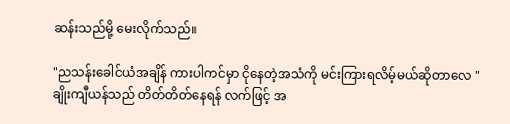ဆန်းသည်မို့ မေးလိုက်သည်။

"ညသန်းခေါင်ယံအချိန် ကားပါကင်မှာ ငိုနေတဲ့အသံကို မင်းကြားရလိမ့်မယ်ဆိုတာလေ " ချိုးကျီယန်သည် တိတ်တိတ်နေရန် လက်ဖြင့် အ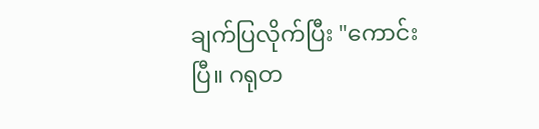ချက်ပြလိုက်ပြီး "ကောင်းပြီ။ ဂရုတ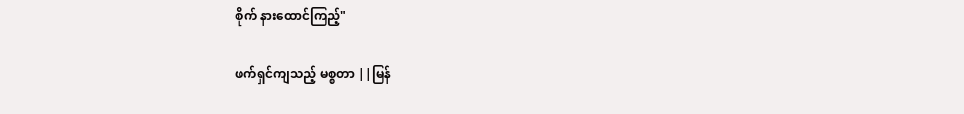စိုက် နားထောင်ကြည့်"

ဖက်ရှင်ကျသည့် မစ္စတာ ||မြန်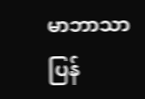မာဘာသာပြန်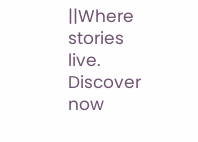||Where stories live. Discover now